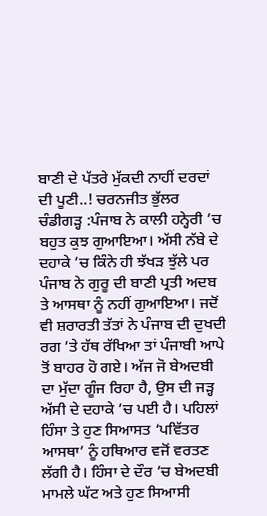ਬਾਣੀ ਦੇ ਪੱਤਰੇ ਮੁੱਕਦੀ ਨਾਹੀਂ ਦਰਦਾਂ ਦੀ ਪੂਣੀ..! ਚਰਨਜੀਤ ਭੁੱਲਰ
ਚੰਡੀਗੜ੍ਹ :ਪੰਜਾਬ ਨੇ ਕਾਲੀ ਹਨ੍ਹੇਰੀ ’ਚ ਬਹੁਤ ਕੁਝ ਗੁਆਇਆ। ਅੱਸੀ ਨੱਬੇ ਦੇ ਦਹਾਕੇ ’ਚ ਕਿੰਨੇ ਹੀ ਝੱਖੜ ਝੁੱਲੇ ਪਰ ਪੰਜਾਬ ਨੇ ਗੁਰੂ ਦੀ ਬਾਣੀ ਪ੍ਰਤੀ ਅਦਬ ਤੇ ਆਸਥਾ ਨੂੰ ਨਹੀਂ ਗੁਆਇਆ। ਜਦੋਂ ਵੀ ਸ਼ਰਾਰਤੀ ਤੱਤਾਂ ਨੇ ਪੰਜਾਬ ਦੀ ਦੁਖਦੀ ਰਗ ’ਤੇ ਹੱਥ ਰੱਖਿਆ ਤਾਂ ਪੰਜਾਬੀ ਆਪੇ ਤੋਂ ਬਾਹਰ ਹੋ ਗਏ। ਅੱਜ ਜੋ ਬੇਅਦਬੀ ਦਾ ਮੁੱਦਾ ਗੂੰਜ ਰਿਹਾ ਹੈ, ਉਸ ਦੀ ਜੜ੍ਹ ਅੱਸੀ ਦੇ ਦਹਾਕੇ ’ਚ ਪਈ ਹੈ। ਪਹਿਲਾਂ ਹਿੰਸਾ ਤੇ ਹੁਣ ਸਿਆਸਤ ‘ਪਵਿੱਤਰ ਆਸਥਾ’ ਨੂੰ ਹਥਿਆਰ ਵਜੋਂ ਵਰਤਣ ਲੱਗੀ ਹੈ। ਹਿੰਸਾ ਦੇ ਦੌਰ ’ਚ ਬੇਅਦਬੀ ਮਾਮਲੇ ਘੱਟ ਅਤੇ ਹੁਣ ਸਿਆਸੀ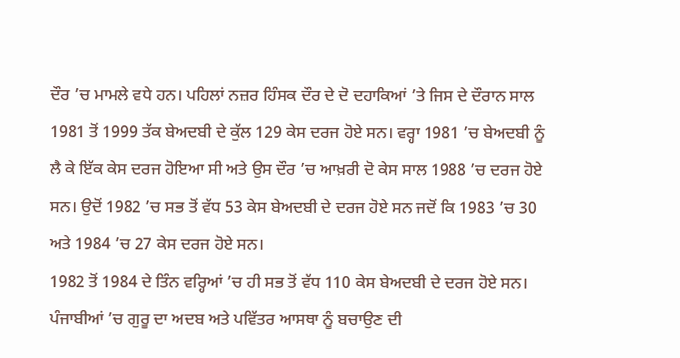ਦੌਰ ’ਚ ਮਾਮਲੇ ਵਧੇ ਹਨ। ਪਹਿਲਾਂ ਨਜ਼ਰ ਹਿੰਸਕ ਦੌਰ ਦੇ ਦੋ ਦਹਾਕਿਆਂ ’ਤੇ ਜਿਸ ਦੇ ਦੌਰਾਨ ਸਾਲ 1981 ਤੋਂ 1999 ਤੱਕ ਬੇਅਦਬੀ ਦੇ ਕੁੱਲ 129 ਕੇਸ ਦਰਜ ਹੋਏ ਸਨ। ਵਰ੍ਹਾ 1981 ’ਚ ਬੇਅਦਬੀ ਨੂੰ ਲੈ ਕੇ ਇੱਕ ਕੇਸ ਦਰਜ ਹੋਇਆ ਸੀ ਅਤੇ ਉਸ ਦੌਰ ’ਚ ਆਖ਼ਰੀ ਦੋ ਕੇਸ ਸਾਲ 1988 ’ਚ ਦਰਜ ਹੋਏ ਸਨ। ਉਦੋਂ 1982 ’ਚ ਸਭ ਤੋਂ ਵੱਧ 53 ਕੇਸ ਬੇਅਦਬੀ ਦੇ ਦਰਜ ਹੋਏ ਸਨ ਜਦੋਂ ਕਿ 1983 ’ਚ 30 ਅਤੇ 1984 ’ਚ 27 ਕੇਸ ਦਰਜ ਹੋਏ ਸਨ।
1982 ਤੋਂ 1984 ਦੇ ਤਿੰਨ ਵਰ੍ਹਿਆਂ ’ਚ ਹੀ ਸਭ ਤੋਂ ਵੱਧ 110 ਕੇਸ ਬੇਅਦਬੀ ਦੇ ਦਰਜ ਹੋਏ ਸਨ। ਪੰਜਾਬੀਆਂ ’ਚ ਗੁਰੂ ਦਾ ਅਦਬ ਅਤੇ ਪਵਿੱਤਰ ਆਸਥਾ ਨੂੰ ਬਚਾਉਣ ਦੀ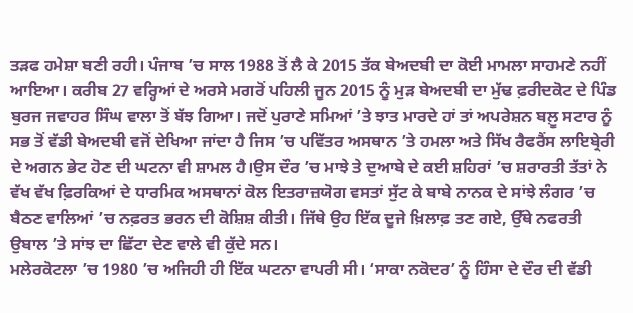ਤੜਫ ਹਮੇਸ਼ਾ ਬਣੀ ਰਹੀ। ਪੰਜਾਬ ’ਚ ਸਾਲ 1988 ਤੋਂ ਲੈ ਕੇ 2015 ਤੱਕ ਬੇਅਦਬੀ ਦਾ ਕੋਈ ਮਾਮਲਾ ਸਾਹਮਣੇ ਨਹੀਂ ਆਇਆ। ਕਰੀਬ 27 ਵਰ੍ਹਿਆਂ ਦੇ ਅਰਸੇ ਮਗਰੋਂ ਪਹਿਲੀ ਜੂਨ 2015 ਨੂੰ ਮੁੜ ਬੇਅਦਬੀ ਦਾ ਮੁੱਢ ਫ਼ਰੀਦਕੋਟ ਦੇ ਪਿੰਡ ਬੁਰਜ ਜਵਾਹਰ ਸਿੰਘ ਵਾਲਾ ਤੋਂ ਬੱਝ ਗਿਆ। ਜਦੋਂ ਪੁਰਾਣੇ ਸਮਿਆਂ ’ਤੇ ਝਾਤ ਮਾਰਦੇ ਹਾਂ ਤਾਂ ਅਪਰੇਸ਼ਨ ਬਲ਼ੂ ਸਟਾਰ ਨੂੰ ਸਭ ਤੋਂ ਵੱਡੀ ਬੇਅਦਬੀ ਵਜੋਂ ਦੇਖਿਆ ਜਾਂਦਾ ਹੈ ਜਿਸ ’ਚ ਪਵਿੱਤਰ ਅਸਥਾਨ ’ਤੇ ਹਮਲਾ ਅਤੇ ਸਿੱਖ ਰੈਫਰੈਂਸ ਲਾਇਬ੍ਰੇਰੀ ਦੇ ਅਗਨ ਭੇਟ ਹੋਣ ਦੀ ਘਟਨਾ ਵੀ ਸ਼ਾਮਲ ਹੈ।ਉਸ ਦੌਰ ’ਚ ਮਾਝੇ ਤੇ ਦੁਆਬੇ ਦੇ ਕਈ ਸ਼ਹਿਰਾਂ ’ਚ ਸ਼ਰਾਰਤੀ ਤੱਤਾਂ ਨੇ ਵੱਖ ਵੱਖ ਫ਼ਿਰਕਿਆਂ ਦੇ ਧਾਰਮਿਕ ਅਸਥਾਨਾਂ ਕੋਲ ਇਤਰਾਜ਼ਯੋਗ ਵਸਤਾਂ ਸੁੱਟ ਕੇ ਬਾਬੇ ਨਾਨਕ ਦੇ ਸਾਂਝੇ ਲੰਗਰ ’ਚ ਬੈਠਣ ਵਾਲਿਆਂ ’ਚ ਨਫ਼ਰਤ ਭਰਨ ਦੀ ਕੋਸ਼ਿਸ਼ ਕੀਤੀ। ਜਿੱਥੇ ਉਹ ਇੱਕ ਦੂਜੇ ਖ਼ਿਲਾਫ਼ ਤਣ ਗਏ, ਉੱਥੇ ਨਫਰਤੀ ਉਬਾਲ ’ਤੇ ਸਾਂਝ ਦਾ ਛਿੱਟਾ ਦੇਣ ਵਾਲੇ ਵੀ ਕੁੱਦੇ ਸਨ।
ਮਲੇਰਕੋਟਲਾ ’ਚ 1980 ’ਚ ਅਜਿਹੀ ਹੀ ਇੱਕ ਘਟਨਾ ਵਾਪਰੀ ਸੀ। ‘ਸਾਕਾ ਨਕੋਦਰ’ ਨੂੰ ਹਿੰਸਾ ਦੇ ਦੌਰ ਦੀ ਵੱਡੀ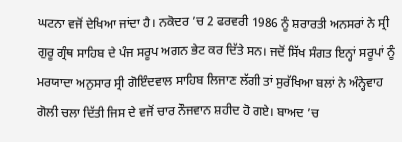ਘਟਨਾ ਵਜੋਂ ਦੇਖਿਆ ਜਾਂਦਾ ਹੈ। ਨਕੋਦਰ ’ਚ 2 ਫਰਵਰੀ 1986 ਨੂੰ ਸ਼ਰਾਰਤੀ ਅਨਸਰਾਂ ਨੇ ਸ੍ਰੀ ਗੁਰੂ ਗ੍ਰੰਥ ਸਾਹਿਬ ਦੇ ਪੰਜ ਸਰੂਪ ਅਗਨ ਭੇਟ ਕਰ ਦਿੱਤੇ ਸਨ। ਜਦੋਂ ਸਿੱਖ ਸੰਗਤ ਇਨ੍ਹਾਂ ਸਰੂਪਾਂ ਨੂੰ ਮਰਯਾਦਾ ਅਨੁਸਾਰ ਸ੍ਰੀ ਗੋਇੰਦਵਾਲ ਸਾਹਿਬ ਲਿਜਾਣ ਲੱਗੀ ਤਾਂ ਸੁਰੱਖਿਆ ਬਲਾਂ ਨੇ ਅੰਨ੍ਹੇਵਾਹ ਗੋਲੀ ਚਲਾ ਦਿੱਤੀ ਜਿਸ ਦੇ ਵਜੋਂ ਚਾਰ ਨੌਜਵਾਨ ਸ਼ਹੀਦ ਹੋ ਗਏ। ਬਾਅਦ ’ਚ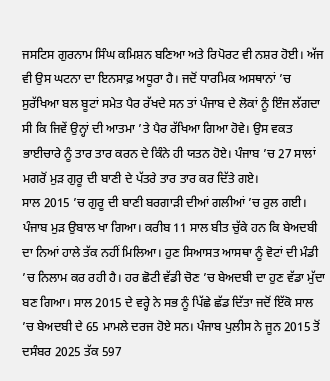ਜਸਟਿਸ ਗੁਰਨਾਮ ਸਿੰਘ ਕਮਿਸ਼ਨ ਬਣਿਆ ਅਤੇ ਰਿਪੋਰਟ ਵੀ ਨਸ਼ਰ ਹੋਈ। ਅੱਜ ਵੀ ਉਸ ਘਟਨਾ ਦਾ ਇਨਸਾਫ਼ ਅਧੂਰਾ ਹੈ। ਜਦੋਂ ਧਾਰਮਿਕ ਅਸਥਾਨਾਂ ’ਚ ਸੁਰੱਖਿਆ ਬਲ ਬੂਟਾਂ ਸਮੇਤ ਪੈਰ ਰੱਖਦੇ ਸਨ ਤਾਂ ਪੰਜਾਬ ਦੇ ਲੋਕਾਂ ਨੂੰ ਇੰਜ ਲੱਗਦਾ ਸੀ ਕਿ ਜਿਵੇਂ ਉਨ੍ਹਾਂ ਦੀ ਆਤਮਾ ’ਤੇ ਪੈਰ ਰੱਖਿਆ ਗਿਆ ਹੋਵੇ। ਉਸ ਵਕਤ ਭਾਈਚਾਰੇ ਨੂੰ ਤਾਰ ਤਾਰ ਕਰਨ ਦੇ ਕਿੰਨੇ ਹੀ ਯਤਨ ਹੋਏ। ਪੰਜਾਬ ’ਚ 27 ਸਾਲਾਂ ਮਗਰੋਂ ਮੁੜ ਗੁਰੂ ਦੀ ਬਾਣੀ ਦੇ ਪੱਤਰੇ ਤਾਰ ਤਾਰ ਕਰ ਦਿੱਤੇ ਗਏ।
ਸਾਲ 2015 ’ਚ ਗੁਰੂ ਦੀ ਬਾਣੀ ਬਰਗਾੜੀ ਦੀਆਂ ਗਲੀਆਂ ’ਚ ਰੁਲ ਗਈ। ਪੰਜਾਬ ਮੁੜ ਉਬਾਲ ਖਾ ਗਿਆ। ਕਰੀਬ 11 ਸਾਲ ਬੀਤ ਚੁੱਕੇ ਹਨ ਕਿ ਬੇਅਦਬੀ ਦਾ ਨਿਆਂ ਹਾਲੇ ਤੱਕ ਨਹੀਂ ਮਿਲਿਆ। ਹੁਣ ਸਿਆਸਤ ਆਸਥਾ ਨੂੰ ਵੋਟਾਂ ਦੀ ਮੰਡੀ ’ਚ ਨਿਲਾਮ ਕਰ ਰਹੀ ਹੈ। ਹਰ ਛੋਟੀ ਵੱਡੀ ਚੋਣ ’ਚ ਬੇਅਦਬੀ ਦਾ ਹੁਣ ਵੱਡਾ ਮੁੱਦਾ ਬਣ ਗਿਆ। ਸਾਲ 2015 ਦੇ ਵਰ੍ਹੇ ਨੇ ਸਭ ਨੂੰ ਪਿੱਛੇ ਛੱਡ ਦਿੱਤਾ ਜਦੋਂ ਇੱਕੋ ਸਾਲ ’ਚ ਬੇਅਦਬੀ ਦੇ 65 ਮਾਮਲੇ ਦਰਜ ਹੋਏ ਸਨ। ਪੰਜਾਬ ਪੁਲੀਸ ਨੇ ਜੂਨ 2015 ਤੋਂ ਦਸੰਬਰ 2025 ਤੱਕ 597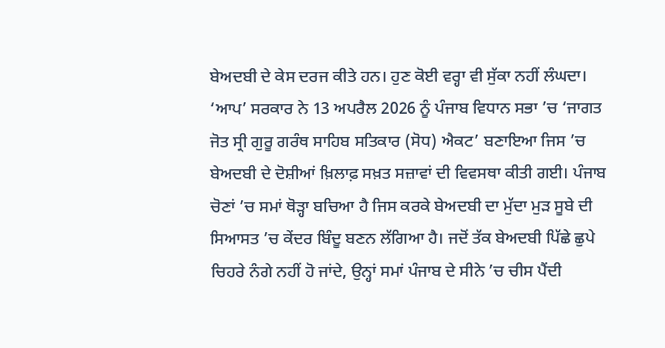ਬੇਅਦਬੀ ਦੇ ਕੇਸ ਦਰਜ ਕੀਤੇ ਹਨ। ਹੁਣ ਕੋਈ ਵਰ੍ਹਾ ਵੀ ਸੁੱਕਾ ਨਹੀਂ ਲੰਘਦਾ। ‘ਆਪ’ ਸਰਕਾਰ ਨੇ 13 ਅਪਰੈਲ 2026 ਨੂੰ ਪੰਜਾਬ ਵਿਧਾਨ ਸਭਾ ’ਚ ‘ਜਾਗਤ ਜੋਤ ਸ੍ਰੀ ਗੁਰੂ ਗਰੰਥ ਸਾਹਿਬ ਸਤਿਕਾਰ (ਸੋਧ) ਐਕਟ’ ਬਣਾਇਆ ਜਿਸ ’ਚ ਬੇਅਦਬੀ ਦੇ ਦੋਸ਼ੀਆਂ ਖ਼ਿਲਾਫ਼ ਸਖ਼ਤ ਸਜ਼ਾਵਾਂ ਦੀ ਵਿਵਸਥਾ ਕੀਤੀ ਗਈ। ਪੰਜਾਬ ਚੋਣਾਂ ’ਚ ਸਮਾਂ ਥੋੜ੍ਹਾ ਬਚਿਆ ਹੈ ਜਿਸ ਕਰਕੇ ਬੇਅਦਬੀ ਦਾ ਮੁੱਦਾ ਮੁੜ ਸੂਬੇ ਦੀ ਸਿਆਸਤ ’ਚ ਕੇਂਦਰ ਬਿੰਦੂ ਬਣਨ ਲੱਗਿਆ ਹੈ। ਜਦੋਂ ਤੱਕ ਬੇਅਦਬੀ ਪਿੱਛੇ ਛੁਪੇ ਚਿਹਰੇ ਨੰਗੇ ਨਹੀਂ ਹੋ ਜਾਂਦੇ, ਉਨ੍ਹਾਂ ਸਮਾਂ ਪੰਜਾਬ ਦੇ ਸੀਨੇ ’ਚ ਚੀਸ ਪੈਂਦੀ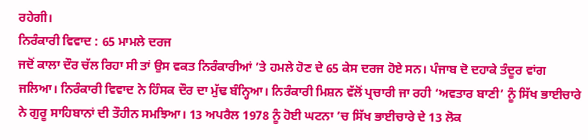ਰਹੇਗੀ।
ਨਿਰੰਕਾਰੀ ਵਿਵਾਦ : 65 ਮਾਮਲੇ ਦਰਜ
ਜਦੋਂ ਕਾਲਾ ਦੌਰ ਚੱਲ ਰਿਹਾ ਸੀ ਤਾਂ ਉਸ ਵਕਤ ਨਿਰੰਕਾਰੀਆਂ ’ਤੇ ਹਮਲੇ ਹੋਣ ਦੇ 65 ਕੇਸ ਦਰਜ ਹੋਏ ਸਨ। ਪੰਜਾਬ ਦੋ ਦਹਾਕੇ ਤੰਦੂਰ ਵਾਂਗ ਜਲਿਆ। ਨਿਰੰਕਾਰੀ ਵਿਵਾਦ ਨੇ ਹਿੰਸਕ ਦੌਰ ਦਾ ਮੁੱਢ ਬੰਨ੍ਹਿਆ। ਨਿਰੰਕਾਰੀ ਮਿਸ਼ਨ ਵੱਲੋਂ ਪ੍ਰਚਾਰੀ ਜਾ ਰਹੀ ‘ਅਵਤਾਰ ਬਾਣੀ’ ਨੂੰ ਸਿੱਖ ਭਾਈਚਾਰੇ ਨੇ ਗੁਰੂ ਸਾਹਿਬਾਨਾਂ ਦੀ ਤੌਹੀਨ ਸਮਝਿਆ। 13 ਅਪਰੈਲ 1978 ਨੂੰ ਹੋਈ ਘਟਨਾ ’ਚ ਸਿੱਖ ਭਾਈਚਾਰੇ ਦੇ 13 ਲੋਕ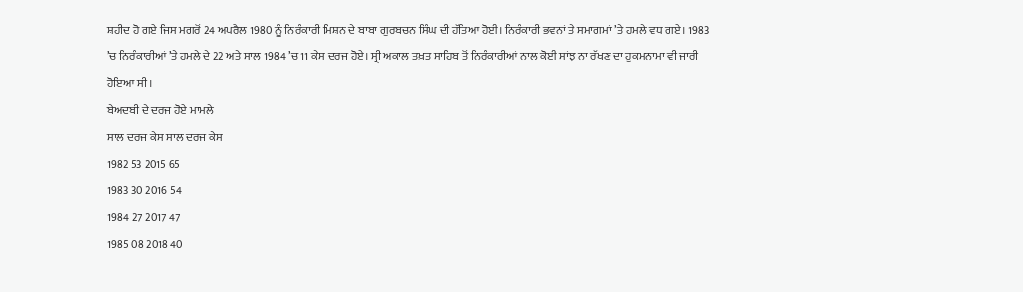ਸ਼ਹੀਦ ਹੋ ਗਏ ਜਿਸ ਮਗਰੋਂ 24 ਅਪਰੈਲ 1980 ਨੂੰ ਨਿਰੰਕਾਰੀ ਮਿਸ਼ਨ ਦੇ ਬਾਬਾ ਗੁਰਬਚਨ ਸਿੰਘ ਦੀ ਹੱਤਿਆ ਹੋਈ। ਨਿਰੰਕਾਰੀ ਭਵਨਾਂ ਤੇ ਸਮਾਗਮਾਂ ’ਤੇ ਹਮਲੇ ਵਧ ਗਏ। 1983 ’ਚ ਨਿਰੰਕਾਰੀਆਂ ’ਤੇ ਹਮਲੇ ਦੇ 22 ਅਤੇ ਸਾਲ 1984 ’ਚ 11 ਕੇਸ ਦਰਜ ਹੋਏ। ਸ੍ਰੀ ਅਕਾਲ ਤਖ਼ਤ ਸਾਹਿਬ ਤੋਂ ਨਿਰੰਕਾਰੀਆਂ ਨਾਲ ਕੋਈ ਸਾਂਝ ਨਾ ਰੱਖਣ ਦਾ ਹੁਕਮਨਾਮਾ ਵੀ ਜਾਰੀ ਹੋਇਆ ਸੀ।
ਬੇਅਦਬੀ ਦੇ ਦਰਜ ਹੋਏ ਮਾਮਲੇ
ਸਾਲ ਦਰਜ ਕੇਸ ਸਾਲ ਦਰਜ ਕੇਸ
1982 53 2015 65
1983 30 2016 54
1984 27 2017 47
1985 08 2018 40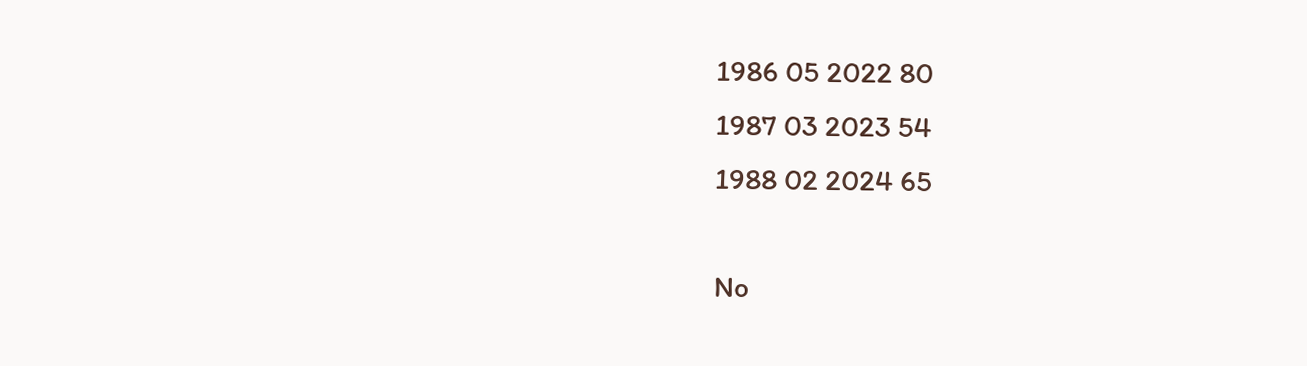1986 05 2022 80
1987 03 2023 54
1988 02 2024 65

No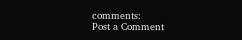comments:
Post a Comment